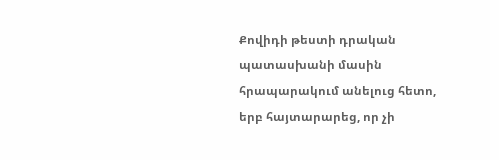Քովիդի թեստի դրական պատասխանի մասին հրապարակում անելուց հետո, երբ հայտարարեց, որ չի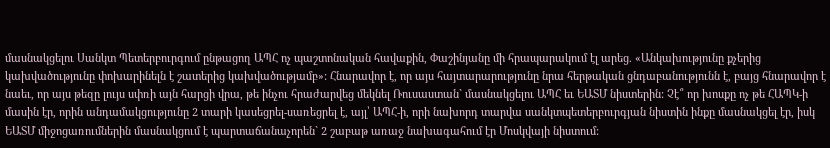մասնակցելու Սանկտ Պետերբուրգում ընթացող ԱՊՀ ոչ պաշտոնական հավաքին, Փաշինյանը մի հրապարակում էլ արեց. «Անկախությունը քչերից կախվածությունը փոխարինելն է շատերից կախվածությամբ»: Հնարավոր է, որ այս հայտարարությունը նրա հերթական ցնդաբանությունն է, բայց հնարավոր է նաեւ, որ այս թեզը լույս սփռի այն հարցի վրա, թե ինչու հրաժարվեց մեկնել Ռուսաստան` մասնակցելու ԱՊՀ եւ ԵԱՏՄ նիստերին: Չէ՞ որ խոսքը ոչ թե ՀԱՊԿ-ի մասին էր, որին անդամակցությունը 2 տարի կասեցրել-սառեցրել է, այլ՝ ԱՊՀ-ի, որի նախորդ տարվա սանկտպետերբուրգյան նիստին ինքը մասնակցել էր, իսկ ԵԱՏՄ միջոցառումներին մասնակցում է պարտաճանաչորեն` 2 շաբաթ առաջ նախագահում էր Մոսկվայի նիստում: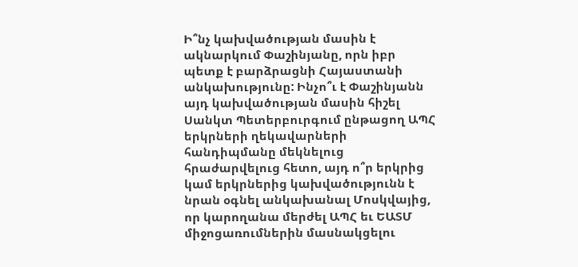Ի՞նչ կախվածության մասին է ակնարկում Փաշինյանը, որն իբր պետք է բարձրացնի Հայաստանի անկախությունը: Ինչո՞ւ է Փաշինյանն այդ կախվածության մասին հիշել Սանկտ Պետերբուրգում ընթացող ԱՊՀ երկրների ղեկավարների հանդիպմանը մեկնելուց հրաժարվելուց հետո, այդ ո՞ր երկրից կամ երկրներից կախվածությունն է նրան օգնել անկախանալ Մոսկվայից, որ կարողանա մերժել ԱՊՀ եւ ԵԱՏՄ միջոցառումներին մասնակցելու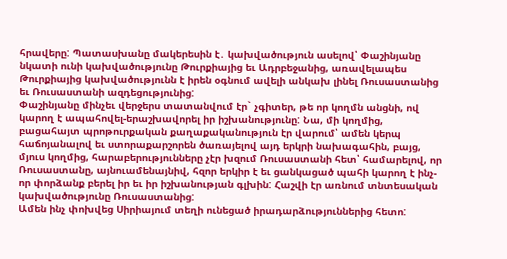հրավերը: Պատասխանը մակերեսին է․ կախվածություն ասելով՝ Փաշինյանը նկատի ունի կախվածությունը Թուրքիայից եւ Ադրբեջանից, առավելապես Թուրքիայից կախվածությունն է իրեն օգնում ավելի անկախ լինել Ռուսաստանից եւ Ռուսաստանի ազդեցությունից:
Փաշինյանը մինչեւ վերջերս տատանվում էր` չգիտեր, թե որ կողմն անցնի, ով կարող է ապահովել-երաշխավորել իր իշխանությունը: Նա, մի կողմից, բացահայտ պրոթուրքական քաղաքականություն էր վարում՝ ամեն կերպ հաճոյանալով եւ ստորաքարշորեն ծառայելով այդ երկրի նախագահին, բայց, մյուս կողմից, հարաբերությունները չէր խզում Ռուսաստանի հետ՝ համարելով, որ Ռուսաստանը, այնուամենայնիվ, հզոր երկիր է եւ ցանկացած պահի կարող է ինչ-որ փորձանք բերել իր եւ իր իշխանության գլխին: Հաշվի էր առնում տնտեսական կախվածությունը Ռուսաստանից:
Ամեն ինչ փոխվեց Սիրիայում տեղի ունեցած իրադարձություններից հետո: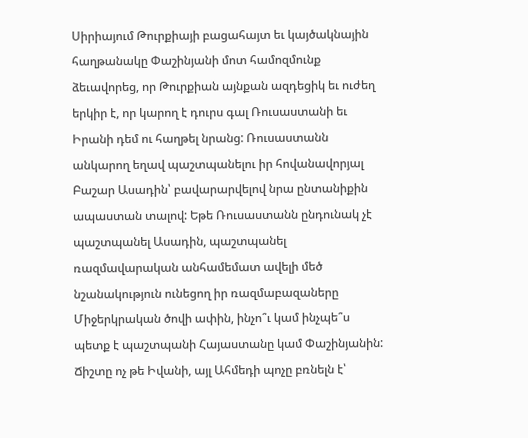Սիրիայում Թուրքիայի բացահայտ եւ կայծակնային հաղթանակը Փաշինյանի մոտ համոզմունք ձեւավորեց, որ Թուրքիան այնքան ազդեցիկ եւ ուժեղ երկիր է, որ կարող է դուրս գալ Ռուսաստանի եւ Իրանի դեմ ու հաղթել նրանց: Ռուսաստանն անկարող եղավ պաշտպանելու իր հովանավորյալ Բաշար Ասադին՝ բավարարվելով նրա ընտանիքին ապաստան տալով: Եթե Ռուսաստանն ընդունակ չէ պաշտպանել Ասադին, պաշտպանել ռազմավարական անհամեմատ ավելի մեծ նշանակություն ունեցող իր ռազմաբազաները Միջերկրական ծովի ափին, ինչո՞ւ կամ ինչպե՞ս պետք է պաշտպանի Հայաստանը կամ Փաշինյանին: Ճիշտը ոչ թե Իվանի, այլ Ահմեդի պոչը բռնելն է՝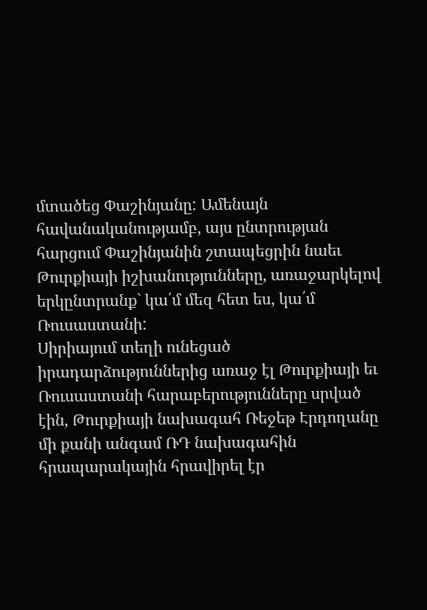մտածեց Փաշինյանը: Ամենայն հավանականությամբ, այս ընտրության հարցում Փաշինյանին շտապեցրին նաեւ Թուրքիայի իշխանությունները, առաջարկելով երկընտրանք` կա՛մ մեզ հետ ես, կա՛մ Ռուսաստանի:
Սիրիայում տեղի ունեցած իրադարձություններից առաջ էլ Թուրքիայի եւ Ռուսաստանի հարաբերությունները սրված էին, Թուրքիայի նախագահ Ռեջեթ Էրդողանը մի քանի անգամ ՌԴ նախագահին հրապարակային հրավիրել էր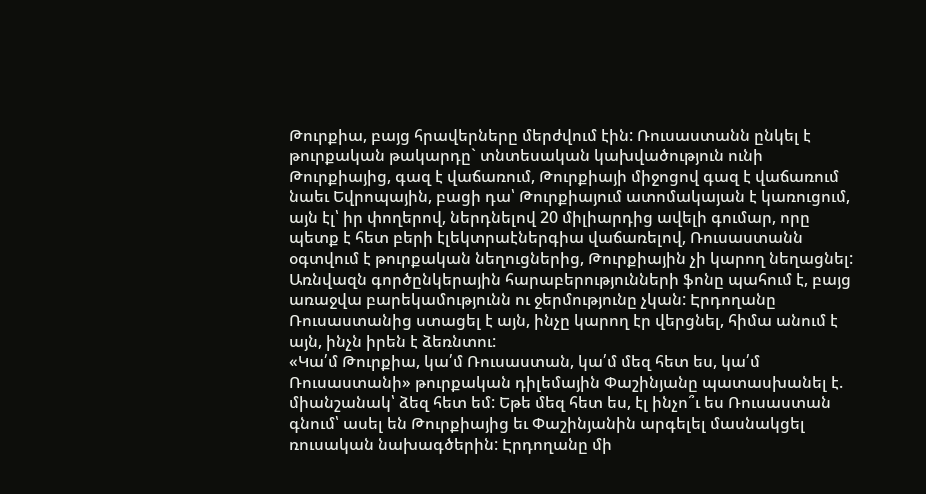Թուրքիա, բայց հրավերները մերժվում էին: Ռուսաստանն ընկել է թուրքական թակարդը` տնտեսական կախվածություն ունի Թուրքիայից, գազ է վաճառում, Թուրքիայի միջոցով գազ է վաճառում նաեւ Եվրոպային, բացի դա՝ Թուրքիայում ատոմակայան է կառուցում, այն էլ՝ իր փողերով, ներդնելով 20 միլիարդից ավելի գումար, որը պետք է հետ բերի էլեկտրաէներգիա վաճառելով, Ռուսաստանն օգտվում է թուրքական նեղուցներից, Թուրքիային չի կարող նեղացնել: Առնվազն գործընկերային հարաբերությունների ֆոնը պահում է, բայց առաջվա բարեկամությունն ու ջերմությունը չկան: Էրդողանը Ռուսաստանից ստացել է այն, ինչը կարող էր վերցնել, հիմա անում է այն, ինչն իրեն է ձեռնտու:
«Կա՛մ Թուրքիա, կա՛մ Ռուսաստան, կա՛մ մեզ հետ ես, կա՛մ Ռուսաստանի» թուրքական դիլեմային Փաշինյանը պատասխանել է. միանշանակ՝ ձեզ հետ եմ: Եթե մեզ հետ ես, էլ ինչո՞ւ ես Ռուսաստան գնում՝ ասել են Թուրքիայից եւ Փաշինյանին արգելել մասնակցել ռուսական նախագծերին: Էրդողանը մի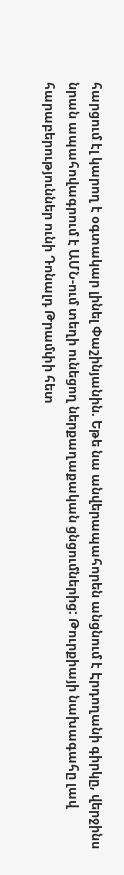հարցում էլ կարող է օգտակար լինել Փաշինյանին. Եթե նա անվերապահորեն անցնում է Էրդողանի գիրկը, վերջինս նրան ապահովագրում է ԱՄՆ-ում տեղի ունեցող ներքաղաքական ցնցումներից: Թուրքիայի նախագահը լավ հարաբերություններ ունի Դոնալդ Թրամփի հետ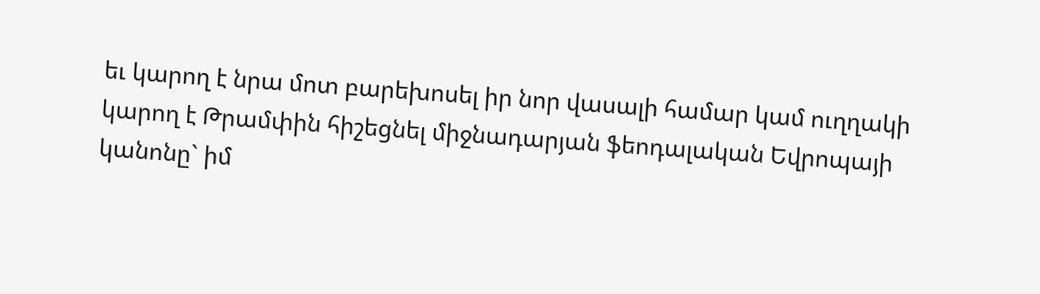եւ կարող է նրա մոտ բարեխոսել իր նոր վասալի համար կամ ուղղակի կարող է Թրամփին հիշեցնել միջնադարյան ֆեոդալական Եվրոպայի կանոնը` իմ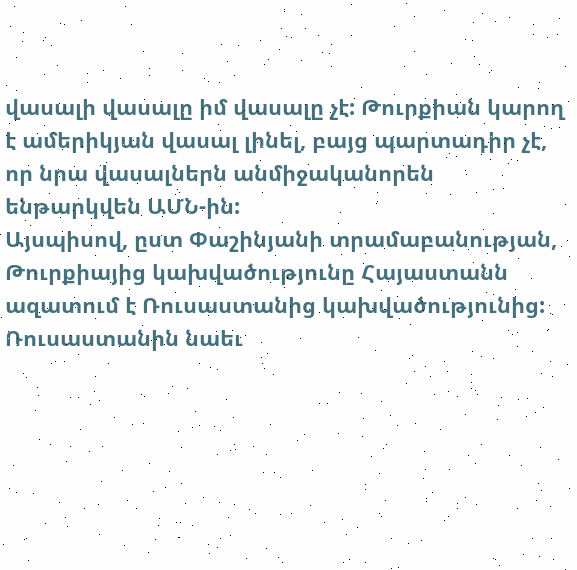վասալի վասալը իմ վասալը չէ: Թուրքիան կարող է ամերիկյան վասալ լինել, բայց պարտադիր չէ, որ նրա վասալներն անմիջականորեն ենթարկվեն ԱՄՆ-ին:
Այսպիսով, ըստ Փաշինյանի տրամաբանության, Թուրքիայից կախվածությունը Հայաստանն ազատում է Ռուսաստանից կախվածությունից: Ռուսաստանին նաեւ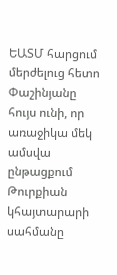ԵԱՏՄ հարցում մերժելուց հետո Փաշինյանը հույս ունի, որ առաջիկա մեկ ամսվա ընթացքում Թուրքիան կհայտարարի սահմանը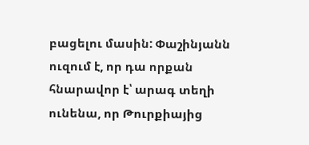բացելու մասին: Փաշինյանն ուզում է, որ դա որքան հնարավոր է՝ արագ տեղի ունենա, որ Թուրքիայից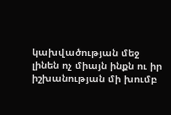կախվածության մեջ լինեն ոչ միայն ինքն ու իր իշխանության մի խումբ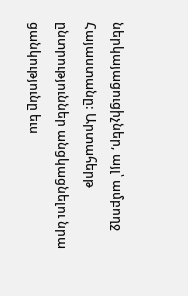ներկայացուցիչներ, այլ՝ ամբողջ Հայաստանը: Արտահերթ ընտրություններ անցկացնելու նրա ցանկությունը եւս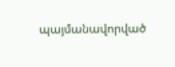պայմանավորված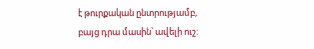է թուրքական ընտրությամբ, բայց դրա մասին՝ ավելի ուշ: